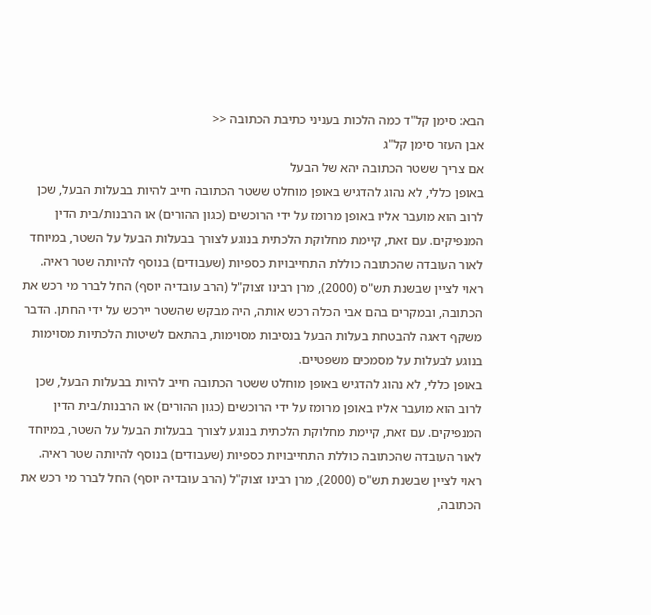הבא: סימן קל"ד כמה הלכות בעניני כתיבת הכתובה <<
אבן העזר סימן קל"ג
אם צריך ששטר הכתובה יהא של הבעל
באופן כללי, לא נהוג להדגיש באופן מוחלט ששטר הכתובה חייב להיות בבעלות הבעל, שכן לרוב הוא מועבר אליו באופן מרומז על ידי הרוכשים (כגון ההורים) או הרבנות/בית הדין המנפיקים. עם זאת, קיימת מחלוקת הלכתית בנוגע לצורך בבעלות הבעל על השטר, במיוחד לאור העובדה שהכתובה כוללת התחייבויות כספיות (שעבודים) בנוסף להיותה שטר ראיה. ראוי לציין שבשנת תש"ס (2000), מרן רבינו זצוק"ל (הרב עובדיה יוסף) החל לברר מי רכש את הכתובה, ובמקרים בהם אבי הכלה רכש אותה, היה מבקש שהשטר יירכש על ידי החתן. הדבר משקף דאגה להבטחת בעלות הבעל בנסיבות מסוימות, בהתאם לשיטות הלכתיות מסוימות בנוגע לבעלות על מסמכים משפטיים.
באופן כללי, לא נהוג להדגיש באופן מוחלט ששטר הכתובה חייב להיות בבעלות הבעל, שכן לרוב הוא מועבר אליו באופן מרומז על ידי הרוכשים (כגון ההורים) או הרבנות/בית הדין המנפיקים. עם זאת, קיימת מחלוקת הלכתית בנוגע לצורך בבעלות הבעל על השטר, במיוחד לאור העובדה שהכתובה כוללת התחייבויות כספיות (שעבודים) בנוסף להיותה שטר ראיה. ראוי לציין שבשנת תש"ס (2000), מרן רבינו זצוק"ל (הרב עובדיה יוסף) החל לברר מי רכש את הכתובה,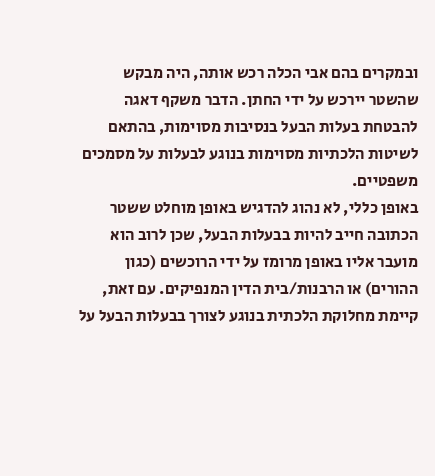ובמקרים בהם אבי הכלה רכש אותה, היה מבקש שהשטר יירכש על ידי החתן. הדבר משקף דאגה להבטחת בעלות הבעל בנסיבות מסוימות, בהתאם לשיטות הלכתיות מסוימות בנוגע לבעלות על מסמכים משפטיים.
באופן כללי, לא נהוג להדגיש באופן מוחלט ששטר הכתובה חייב להיות בבעלות הבעל, שכן לרוב הוא מועבר אליו באופן מרומז על ידי הרוכשים (כגון ההורים) או הרבנות/בית הדין המנפיקים. עם זאת, קיימת מחלוקת הלכתית בנוגע לצורך בבעלות הבעל על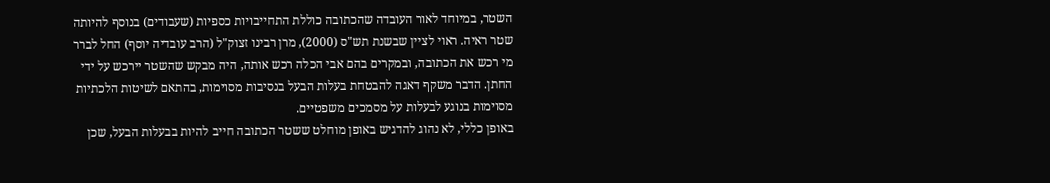השטר, במיוחד לאור העובדה שהכתובה כוללת התחייבויות כספיות (שעבודים) בנוסף להיותה שטר ראיה. ראוי לציין שבשנת תש"ס (2000), מרן רבינו זצוק"ל (הרב עובדיה יוסף) החל לברר מי רכש את הכתובה, ובמקרים בהם אבי הכלה רכש אותה, היה מבקש שהשטר יירכש על ידי החתן. הדבר משקף דאגה להבטחת בעלות הבעל בנסיבות מסוימות, בהתאם לשיטות הלכתיות מסוימות בנוגע לבעלות על מסמכים משפטיים.
באופן כללי, לא נהוג להדגיש באופן מוחלט ששטר הכתובה חייב להיות בבעלות הבעל, שכן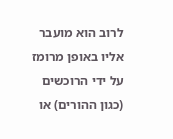לרוב הוא מועבר אליו באופן מרומז על ידי הרוכשים (כגון ההורים) או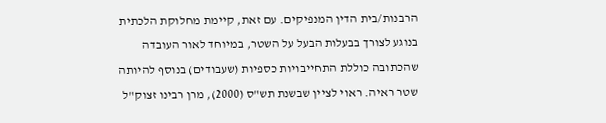הרבנות/בית הדין המנפיקים. עם זאת, קיימת מחלוקת הלכתית בנוגע לצורך בבעלות הבעל על השטר, במיוחד לאור העובדה שהכתובה כוללת התחייבויות כספיות (שעבודים) בנוסף להיותה שטר ראיה. ראוי לציין שבשנת תש"ס (2000), מרן רבינו זצוק"ל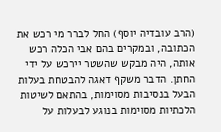(הרב עובדיה יוסף) החל לברר מי רכש את הכתובה, ובמקרים בהם אבי הכלה רכש אותה, היה מבקש שהשטר יירכש על ידי החתן. הדבר משקף דאגה להבטחת בעלות הבעל בנסיבות מסוימות, בהתאם לשיטות הלכתיות מסוימות בנוגע לבעלות על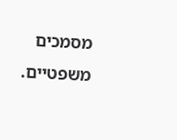מסמכים משפטיים.